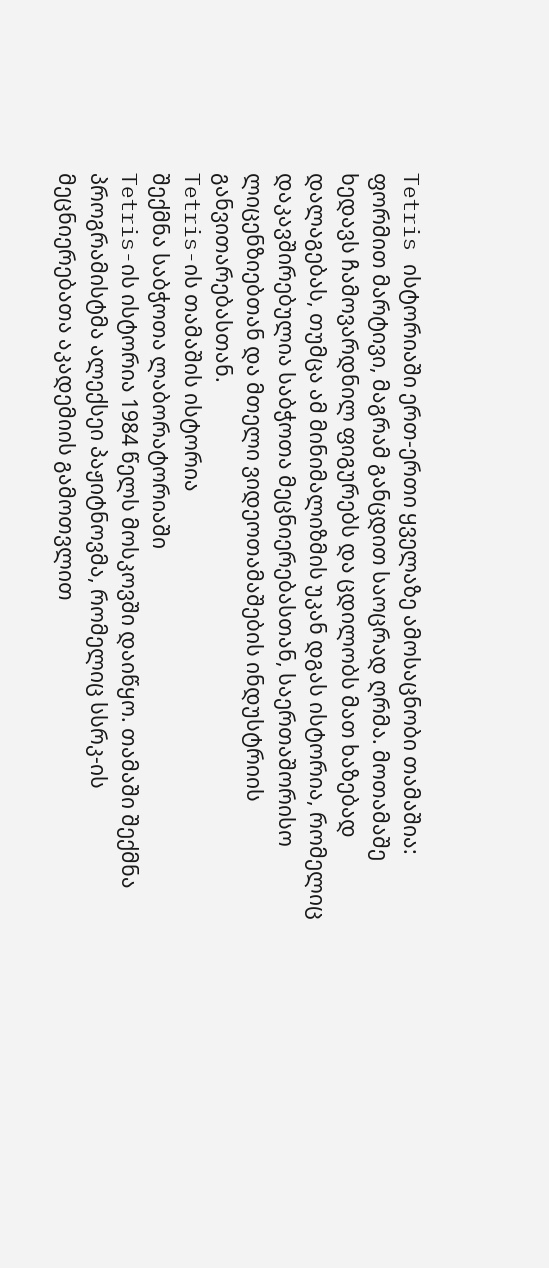Tetris ისტორიაში ერთ-ერთი ყველაზე ამოსაცნობი თამაშია: ფორმით მარტივი, მაგრამ განცდით საოცრად ღრმა. მოთამაშე ხედავს ჩამოვარდნილ ფიგურებს და ცდილობს მათ ხაზებად დალაგებას, თუმცა ამ მინიმალიზმის უკან დგას ისტორია, რომელიც დაკავშირებულია საბჭოთა მეცნიერებასთან, საერთაშორისო ლიცენზიებთან და მთელი ვიდეოთამაშების ინდუსტრიის განვითარებასთან.
Tetris-ის თამაშის ისტორია
შექმნა საბჭოთა ლაბორატორიაში
Tetris-ის ისტორია 1984 წელს მოსკოვში დაიწყო. თამაში შექმნა პროგრამისტმა ალექსეი პაჟიტნოვმა, რომელიც სსრკ-ის მეცნიერებათა აკადემიის გამოთვლით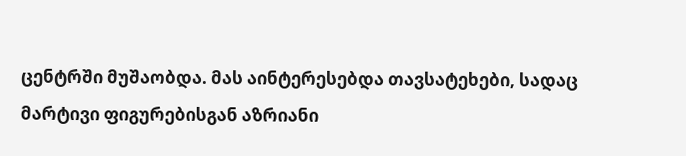ცენტრში მუშაობდა. მას აინტერესებდა თავსატეხები, სადაც მარტივი ფიგურებისგან აზრიანი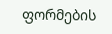ფორმების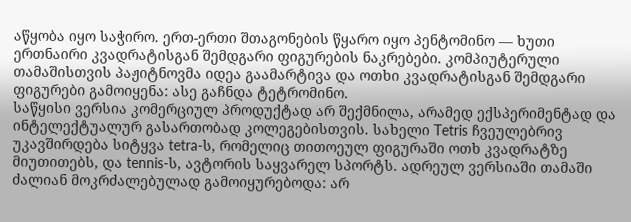აწყობა იყო საჭირო. ერთ-ერთი შთაგონების წყარო იყო პენტომინო — ხუთი ერთნაირი კვადრატისგან შემდგარი ფიგურების ნაკრებები. კომპიუტერული თამაშისთვის პაჟიტნოვმა იდეა გაამარტივა და ოთხი კვადრატისგან შემდგარი ფიგურები გამოიყენა: ასე გაჩნდა ტეტრომინო.
საწყისი ვერსია კომერციულ პროდუქტად არ შექმნილა, არამედ ექსპერიმენტად და ინტელექტუალურ გასართობად კოლეგებისთვის. სახელი Tetris ჩვეულებრივ უკავშირდება სიტყვა tetra-ს, რომელიც თითოეულ ფიგურაში ოთხ კვადრატზე მიუთითებს, და tennis-ს, ავტორის საყვარელ სპორტს. ადრეულ ვერსიაში თამაში ძალიან მოკრძალებულად გამოიყურებოდა: არ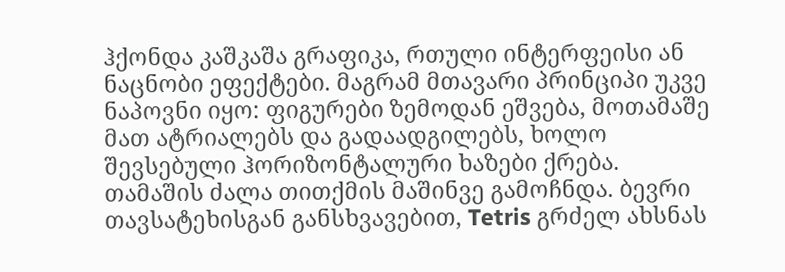ჰქონდა კაშკაშა გრაფიკა, რთული ინტერფეისი ან ნაცნობი ეფექტები. მაგრამ მთავარი პრინციპი უკვე ნაპოვნი იყო: ფიგურები ზემოდან ეშვება, მოთამაშე მათ ატრიალებს და გადაადგილებს, ხოლო შევსებული ჰორიზონტალური ხაზები ქრება.
თამაშის ძალა თითქმის მაშინვე გამოჩნდა. ბევრი თავსატეხისგან განსხვავებით, Tetris გრძელ ახსნას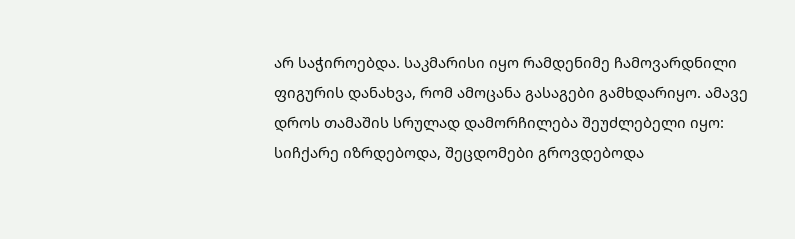არ საჭიროებდა. საკმარისი იყო რამდენიმე ჩამოვარდნილი ფიგურის დანახვა, რომ ამოცანა გასაგები გამხდარიყო. ამავე დროს თამაშის სრულად დამორჩილება შეუძლებელი იყო: სიჩქარე იზრდებოდა, შეცდომები გროვდებოდა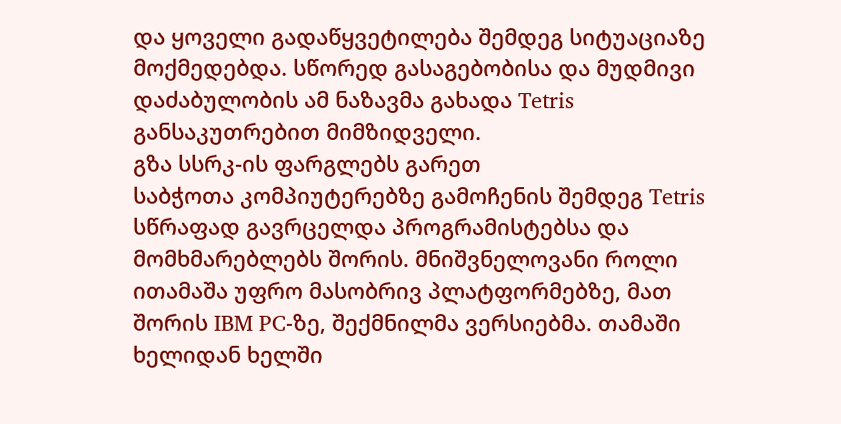და ყოველი გადაწყვეტილება შემდეგ სიტუაციაზე მოქმედებდა. სწორედ გასაგებობისა და მუდმივი დაძაბულობის ამ ნაზავმა გახადა Tetris განსაკუთრებით მიმზიდველი.
გზა სსრკ-ის ფარგლებს გარეთ
საბჭოთა კომპიუტერებზე გამოჩენის შემდეგ Tetris სწრაფად გავრცელდა პროგრამისტებსა და მომხმარებლებს შორის. მნიშვნელოვანი როლი ითამაშა უფრო მასობრივ პლატფორმებზე, მათ შორის IBM PC-ზე, შექმნილმა ვერსიებმა. თამაში ხელიდან ხელში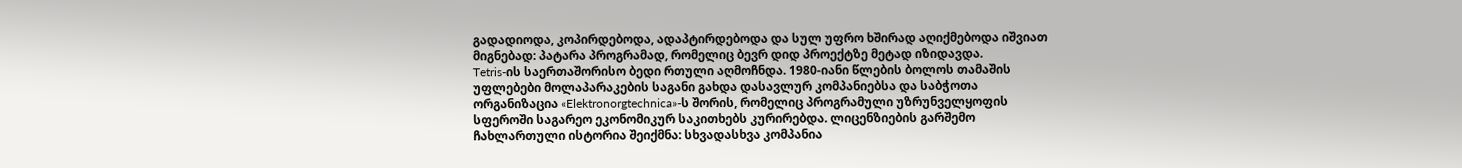გადადიოდა, კოპირდებოდა, ადაპტირდებოდა და სულ უფრო ხშირად აღიქმებოდა იშვიათ მიგნებად: პატარა პროგრამად, რომელიც ბევრ დიდ პროექტზე მეტად იზიდავდა.
Tetris-ის საერთაშორისო ბედი რთული აღმოჩნდა. 1980-იანი წლების ბოლოს თამაშის უფლებები მოლაპარაკების საგანი გახდა დასავლურ კომპანიებსა და საბჭოთა ორგანიზაცია «Elektronorgtechnica»-ს შორის, რომელიც პროგრამული უზრუნველყოფის სფეროში საგარეო ეკონომიკურ საკითხებს კურირებდა. ლიცენზიების გარშემო ჩახლართული ისტორია შეიქმნა: სხვადასხვა კომპანია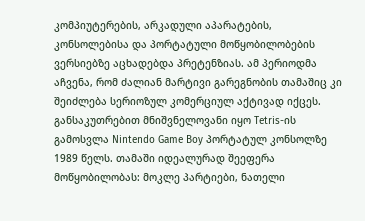კომპიუტერების, არკადული აპარატების, კონსოლებისა და პორტატული მოწყობილობების ვერსიებზე აცხადებდა პრეტენზიას. ამ პერიოდმა აჩვენა, რომ ძალიან მარტივი გარეგნობის თამაშიც კი შეიძლება სერიოზულ კომერციულ აქტივად იქცეს.
განსაკუთრებით მნიშვნელოვანი იყო Tetris-ის გამოსვლა Nintendo Game Boy პორტატულ კონსოლზე 1989 წელს. თამაში იდეალურად შეეფერა მოწყობილობას: მოკლე პარტიები, ნათელი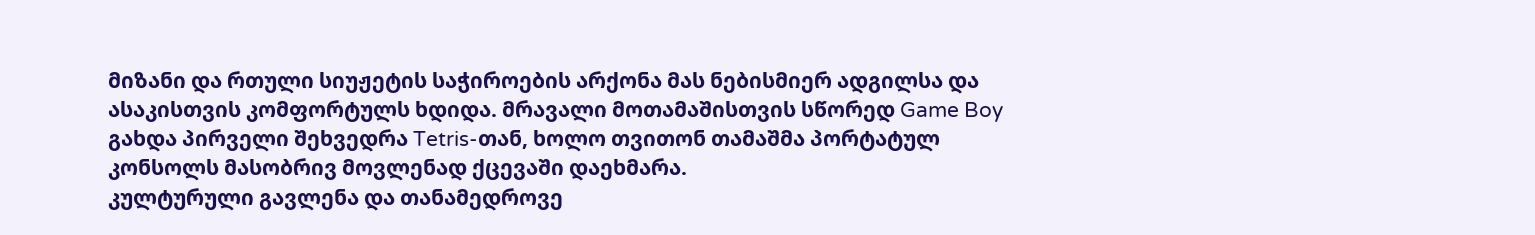მიზანი და რთული სიუჟეტის საჭიროების არქონა მას ნებისმიერ ადგილსა და ასაკისთვის კომფორტულს ხდიდა. მრავალი მოთამაშისთვის სწორედ Game Boy გახდა პირველი შეხვედრა Tetris-თან, ხოლო თვითონ თამაშმა პორტატულ კონსოლს მასობრივ მოვლენად ქცევაში დაეხმარა.
კულტურული გავლენა და თანამედროვე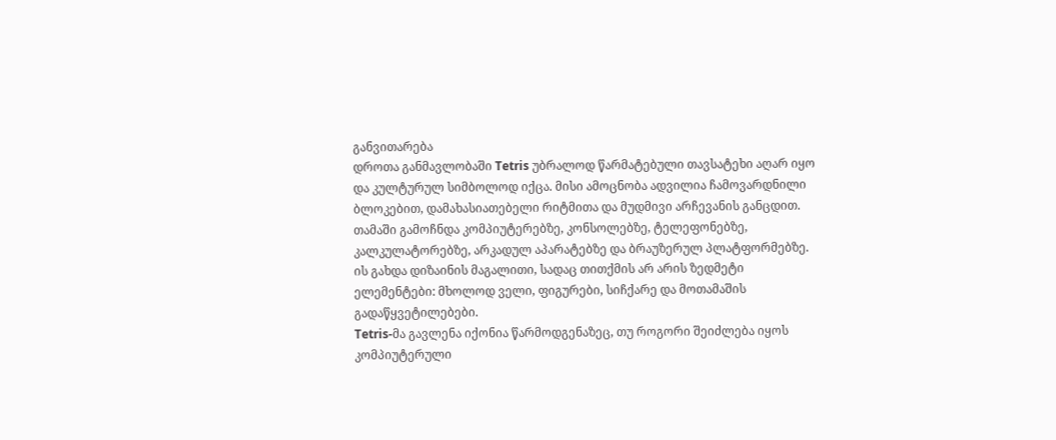განვითარება
დროთა განმავლობაში Tetris უბრალოდ წარმატებული თავსატეხი აღარ იყო და კულტურულ სიმბოლოდ იქცა. მისი ამოცნობა ადვილია ჩამოვარდნილი ბლოკებით, დამახასიათებელი რიტმითა და მუდმივი არჩევანის განცდით. თამაში გამოჩნდა კომპიუტერებზე, კონსოლებზე, ტელეფონებზე, კალკულატორებზე, არკადულ აპარატებზე და ბრაუზერულ პლატფორმებზე. ის გახდა დიზაინის მაგალითი, სადაც თითქმის არ არის ზედმეტი ელემენტები: მხოლოდ ველი, ფიგურები, სიჩქარე და მოთამაშის გადაწყვეტილებები.
Tetris-მა გავლენა იქონია წარმოდგენაზეც, თუ როგორი შეიძლება იყოს კომპიუტერული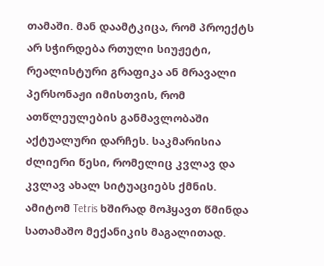თამაში. მან დაამტკიცა, რომ პროექტს არ სჭირდება რთული სიუჟეტი, რეალისტური გრაფიკა ან მრავალი პერსონაჟი იმისთვის, რომ ათწლეულების განმავლობაში აქტუალური დარჩეს. საკმარისია ძლიერი წესი, რომელიც კვლავ და კვლავ ახალ სიტუაციებს ქმნის. ამიტომ Tetris ხშირად მოჰყავთ წმინდა სათამაშო მექანიკის მაგალითად.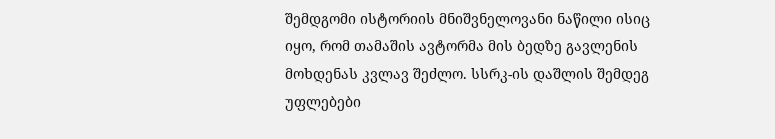შემდგომი ისტორიის მნიშვნელოვანი ნაწილი ისიც იყო, რომ თამაშის ავტორმა მის ბედზე გავლენის მოხდენას კვლავ შეძლო. სსრკ-ის დაშლის შემდეგ უფლებები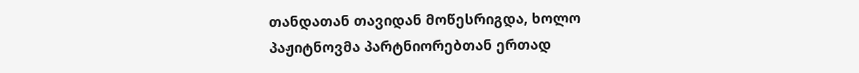თანდათან თავიდან მოწესრიგდა, ხოლო პაჟიტნოვმა პარტნიორებთან ერთად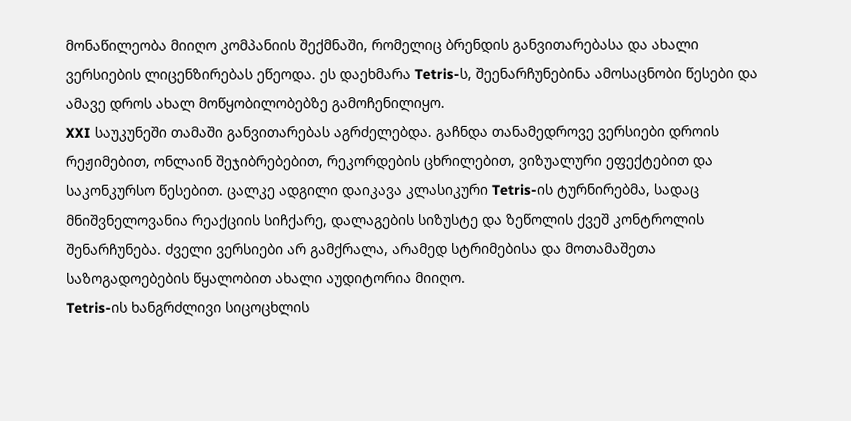მონაწილეობა მიიღო კომპანიის შექმნაში, რომელიც ბრენდის განვითარებასა და ახალი ვერსიების ლიცენზირებას ეწეოდა. ეს დაეხმარა Tetris-ს, შეენარჩუნებინა ამოსაცნობი წესები და ამავე დროს ახალ მოწყობილობებზე გამოჩენილიყო.
XXI საუკუნეში თამაში განვითარებას აგრძელებდა. გაჩნდა თანამედროვე ვერსიები დროის რეჟიმებით, ონლაინ შეჯიბრებებით, რეკორდების ცხრილებით, ვიზუალური ეფექტებით და საკონკურსო წესებით. ცალკე ადგილი დაიკავა კლასიკური Tetris-ის ტურნირებმა, სადაც მნიშვნელოვანია რეაქციის სიჩქარე, დალაგების სიზუსტე და ზეწოლის ქვეშ კონტროლის შენარჩუნება. ძველი ვერსიები არ გამქრალა, არამედ სტრიმებისა და მოთამაშეთა საზოგადოებების წყალობით ახალი აუდიტორია მიიღო.
Tetris-ის ხანგრძლივი სიცოცხლის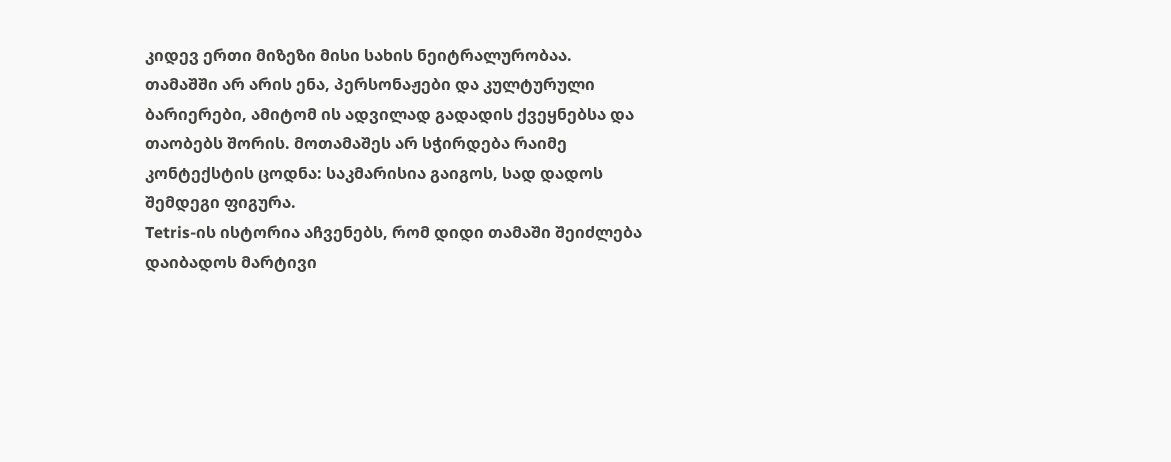კიდევ ერთი მიზეზი მისი სახის ნეიტრალურობაა. თამაშში არ არის ენა, პერსონაჟები და კულტურული ბარიერები, ამიტომ ის ადვილად გადადის ქვეყნებსა და თაობებს შორის. მოთამაშეს არ სჭირდება რაიმე კონტექსტის ცოდნა: საკმარისია გაიგოს, სად დადოს შემდეგი ფიგურა.
Tetris-ის ისტორია აჩვენებს, რომ დიდი თამაში შეიძლება დაიბადოს მარტივი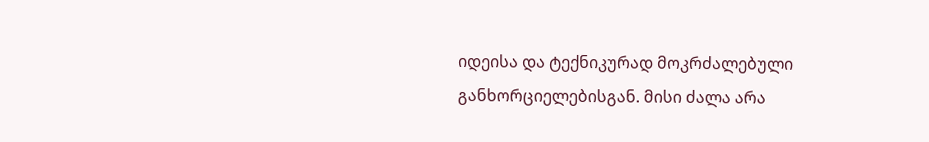იდეისა და ტექნიკურად მოკრძალებული განხორციელებისგან. მისი ძალა არა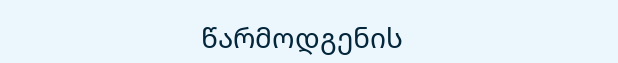წარმოდგენის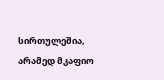სირთულეშია, არამედ მკაფიო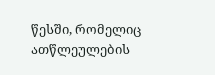წესში, რომელიც ათწლეულების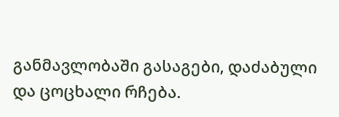განმავლობაში გასაგები, დაძაბული და ცოცხალი რჩება.